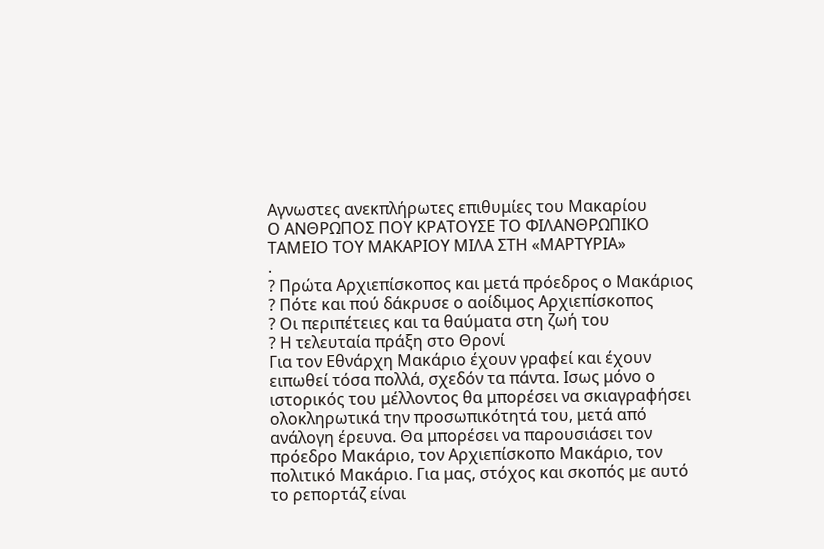Αγνωστες ανεκπλήρωτες επιθυμίες του Μακαρίου
Ο ΑΝΘΡΩΠΟΣ ΠΟΥ ΚΡΑΤΟΥΣΕ ΤΟ ΦΙΛΑΝΘΡΩΠΙΚΟ ΤΑΜΕΙΟ ΤΟΥ ΜΑΚΑΡΙΟΥ ΜΙΛΑ ΣΤΗ «ΜΑΡΤΥΡΙΑ»
.
? Πρώτα Αρχιεπίσκοπος και μετά πρόεδρος ο Μακάριος
? Πότε και πού δάκρυσε ο αοίδιμος Αρχιεπίσκοπος
? Οι περιπέτειες και τα θαύματα στη ζωή του
? Η τελευταία πράξη στο Θρονί
Για τον Εθνάρχη Μακάριο έχουν γραφεί και έχουν ειπωθεί τόσα πολλά, σχεδόν τα πάντα. Ισως μόνο ο ιστορικός του μέλλοντος θα μπορέσει να σκιαγραφήσει ολοκληρωτικά την προσωπικότητά του, μετά από ανάλογη έρευνα. Θα μπορέσει να παρουσιάσει τον πρόεδρο Μακάριο, τον Αρχιεπίσκοπο Μακάριο, τον πολιτικό Μακάριο. Για μας, στόχος και σκοπός με αυτό το ρεπορτάζ είναι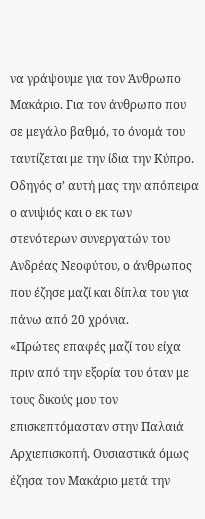να γράψουμε για τον Άνθρωπο Μακάριο. Για τον άνθρωπο που σε μεγάλο βαθμό, το όνομά του ταυτίζεται με την ίδια την Κύπρο.
Οδηγός σ’ αυτή μας την απόπειρα ο ανιψιός και ο εκ των στενότερων συνεργατών του Ανδρέας Νεοφύτου, ο άνθρωπος που έζησε μαζί και δίπλα του για πάνω από 20 χρόνια.
«Πρώτες επαφές μαζί του είχα πριν από την εξορία του όταν με τους δικούς μου τον επισκεπτόμασταν στην Παλαιά Αρχιεπισκοπή. Ουσιαστικά όμως έζησα τον Μακάριο μετά την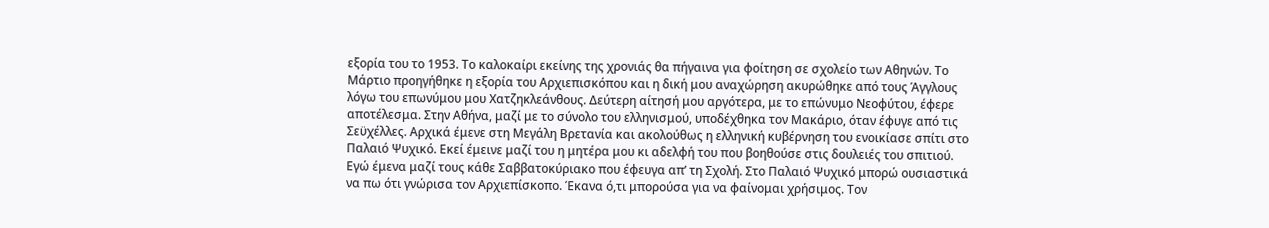εξορία του το 1953. Το καλοκαίρι εκείνης της χρονιάς θα πήγαινα για φοίτηση σε σχολείο των Αθηνών. Το Μάρτιο προηγήθηκε η εξορία του Αρχιεπισκόπου και η δική μου αναχώρηση ακυρώθηκε από τους Άγγλους λόγω του επωνύμου μου Χατζηκλεάνθους. Δεύτερη αίτησή μου αργότερα, με το επώνυμο Νεοφύτου, έφερε αποτέλεσμα. Στην Αθήνα, μαζί με το σύνολο του ελληνισμού, υποδέχθηκα τον Μακάριο, όταν έφυγε από τις Σεϋχέλλες. Αρχικά έμενε στη Μεγάλη Βρετανία και ακολούθως η ελληνική κυβέρνηση του ενοικίασε σπίτι στο Παλαιό Ψυχικό. Εκεί έμεινε μαζί του η μητέρα μου κι αδελφή του που βοηθούσε στις δουλειές του σπιτιού. Εγώ έμενα μαζί τους κάθε Σαββατοκύριακο που έφευγα απ’ τη Σχολή. Στο Παλαιό Ψυχικό μπορώ ουσιαστικά να πω ότι γνώρισα τον Αρχιεπίσκοπο. Έκανα ό,τι μπορούσα για να φαίνομαι χρήσιμος. Τον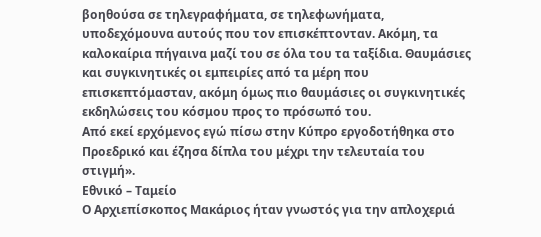βοηθούσα σε τηλεγραφήματα, σε τηλεφωνήματα, υποδεχόμουνα αυτούς που τον επισκέπτονταν. Ακόμη, τα καλοκαίρια πήγαινα μαζί του σε όλα του τα ταξίδια. Θαυμάσιες και συγκινητικές οι εμπειρίες από τα μέρη που επισκεπτόμασταν, ακόμη όμως πιο θαυμάσιες οι συγκινητικές εκδηλώσεις του κόσμου προς το πρόσωπό του.
Από εκεί ερχόμενος εγώ πίσω στην Κύπρο εργοδοτήθηκα στο Προεδρικό και έζησα δίπλα του μέχρι την τελευταία του στιγμή».
Εθνικό – Ταμείο
Ο Αρχιεπίσκοπος Μακάριος ήταν γνωστός για την απλοχεριά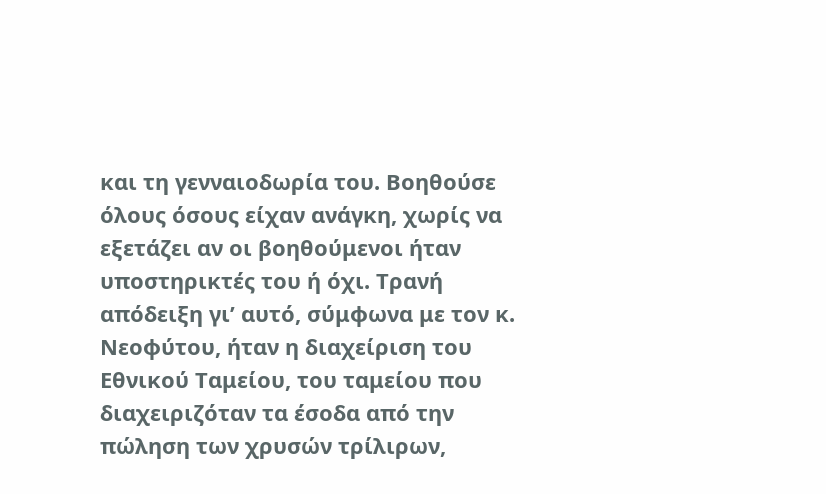και τη γενναιοδωρία του. Βοηθούσε όλους όσους είχαν ανάγκη, χωρίς να εξετάζει αν οι βοηθούμενοι ήταν υποστηρικτές του ή όχι. Τρανή απόδειξη γι’ αυτό, σύμφωνα με τον κ. Νεοφύτου, ήταν η διαχείριση του Εθνικού Ταμείου, του ταμείου που διαχειριζόταν τα έσοδα από την πώληση των χρυσών τρίλιρων,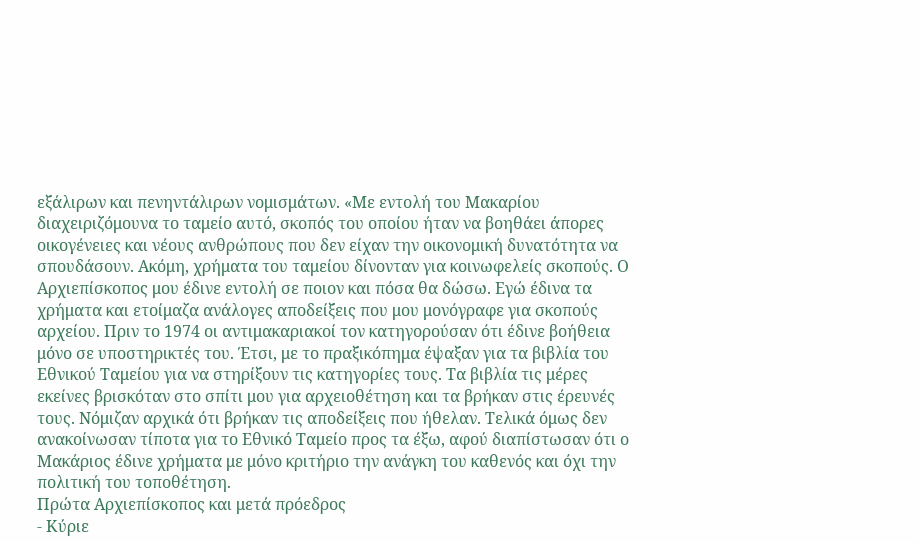εξάλιρων και πενηντάλιρων νομισμάτων. «Με εντολή του Μακαρίου διαχειριζόμουνα το ταμείο αυτό, σκοπός του οποίου ήταν να βοηθάει άπορες οικογένειες και νέους ανθρώπους που δεν είχαν την οικονομική δυνατότητα να σπουδάσουν. Ακόμη, χρήματα του ταμείου δίνονταν για κοινωφελείς σκοπούς. Ο Αρχιεπίσκοπος μου έδινε εντολή σε ποιον και πόσα θα δώσω. Εγώ έδινα τα χρήματα και ετοίμαζα ανάλογες αποδείξεις που μου μονόγραφε για σκοπούς αρχείου. Πριν το 1974 οι αντιμακαριακοί τον κατηγορούσαν ότι έδινε βοήθεια μόνο σε υποστηρικτές του. Έτσι, με το πραξικόπημα έψαξαν για τα βιβλία του Εθνικού Ταμείου για να στηρίξουν τις κατηγορίες τους. Τα βιβλία τις μέρες εκείνες βρισκόταν στο σπίτι μου για αρχειοθέτηση και τα βρήκαν στις έρευνές τους. Νόμιζαν αρχικά ότι βρήκαν τις αποδείξεις που ήθελαν. Τελικά όμως δεν ανακοίνωσαν τίποτα για το Εθνικό Ταμείο προς τα έξω, αφού διαπίστωσαν ότι ο Μακάριος έδινε χρήματα με μόνο κριτήριο την ανάγκη του καθενός και όχι την πολιτική του τοποθέτηση.
Πρώτα Αρχιεπίσκοπος και μετά πρόεδρος
- Κύριε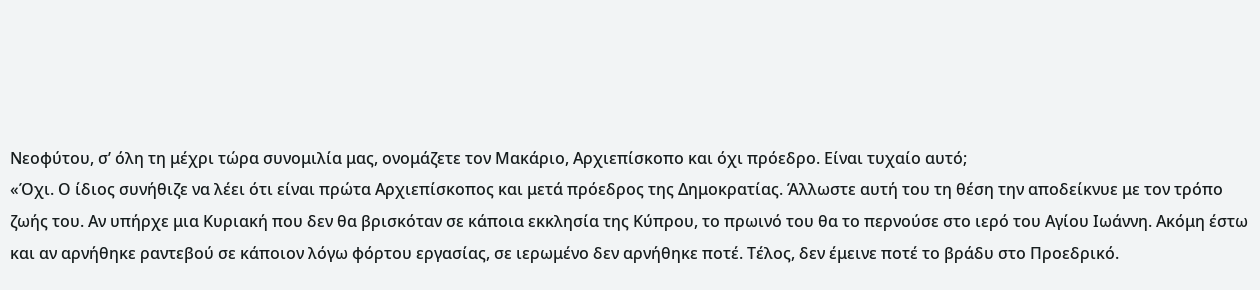Νεοφύτου, σ’ όλη τη μέχρι τώρα συνομιλία μας, ονομάζετε τον Μακάριο, Αρχιεπίσκοπο και όχι πρόεδρο. Είναι τυχαίο αυτό;
«Όχι. Ο ίδιος συνήθιζε να λέει ότι είναι πρώτα Αρχιεπίσκοπος και μετά πρόεδρος της Δημοκρατίας. Άλλωστε αυτή του τη θέση την αποδείκνυε με τον τρόπο ζωής του. Αν υπήρχε μια Κυριακή που δεν θα βρισκόταν σε κάποια εκκλησία της Κύπρου, το πρωινό του θα το περνούσε στο ιερό του Αγίου Ιωάννη. Ακόμη έστω και αν αρνήθηκε ραντεβού σε κάποιον λόγω φόρτου εργασίας, σε ιερωμένο δεν αρνήθηκε ποτέ. Τέλος, δεν έμεινε ποτέ το βράδυ στο Προεδρικό.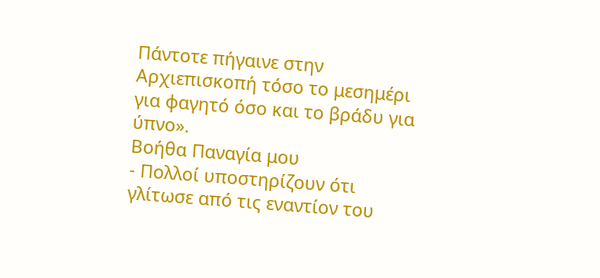Πάντοτε πήγαινε στην Αρχιεπισκοπή τόσο το μεσημέρι για φαγητό όσο και το βράδυ για ύπνο».
Βοήθα Παναγία μου
- Πολλοί υποστηρίζουν ότι γλίτωσε από τις εναντίον του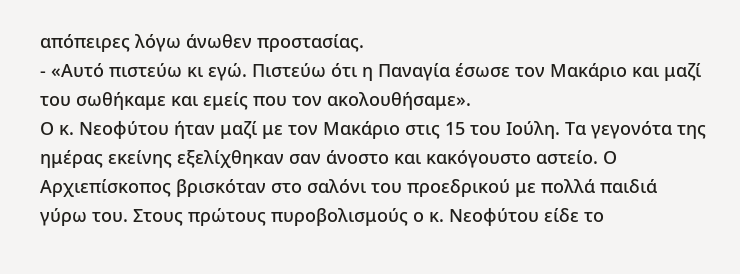απόπειρες λόγω άνωθεν προστασίας.
- «Αυτό πιστεύω κι εγώ. Πιστεύω ότι η Παναγία έσωσε τον Μακάριο και μαζί του σωθήκαμε και εμείς που τον ακολουθήσαμε».
Ο κ. Νεοφύτου ήταν μαζί με τον Μακάριο στις 15 του Ιούλη. Τα γεγονότα της ημέρας εκείνης εξελίχθηκαν σαν άνοστο και κακόγουστο αστείο. Ο Αρχιεπίσκοπος βρισκόταν στο σαλόνι του προεδρικού με πολλά παιδιά γύρω του. Στους πρώτους πυροβολισμούς ο κ. Νεοφύτου είδε το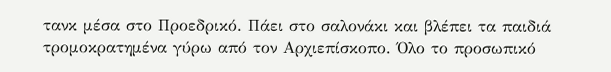τανκ μέσα στο Προεδρικό. Πάει στο σαλονάκι και βλέπει τα παιδιά τρομοκρατημένα γύρω από τον Αρχιεπίσκοπο. Όλο το προσωπικό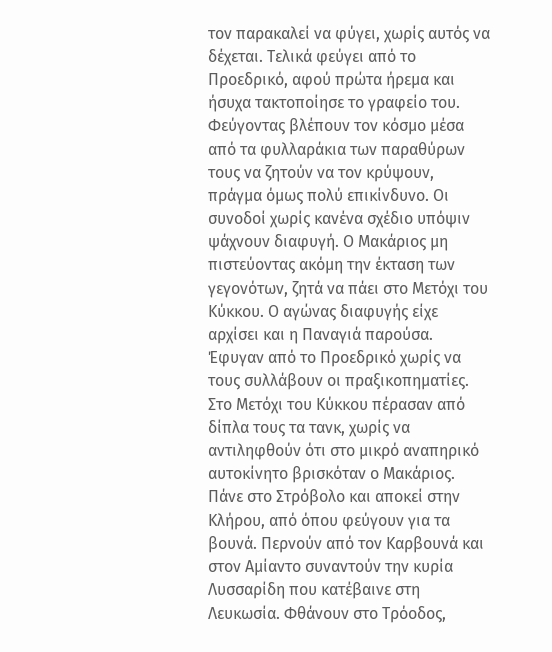τον παρακαλεί να φύγει, χωρίς αυτός να δέχεται. Τελικά φεύγει από το Προεδρικό, αφού πρώτα ήρεμα και ήσυχα τακτοποίησε το γραφείο του. Φεύγοντας βλέπουν τον κόσμο μέσα από τα φυλλαράκια των παραθύρων τους να ζητούν να τον κρύψουν, πράγμα όμως πολύ επικίνδυνο. Οι συνοδοί χωρίς κανένα σχέδιο υπόψιν ψάχνουν διαφυγή. Ο Μακάριος μη πιστεύοντας ακόμη την έκταση των γεγονότων, ζητά να πάει στο Μετόχι του Κύκκου. Ο αγώνας διαφυγής είχε αρχίσει και η Παναγιά παρούσα. Έφυγαν από το Προεδρικό χωρίς να τους συλλάβουν οι πραξικοπηματίες.
Στο Μετόχι του Κύκκου πέρασαν από δίπλα τους τα τανκ, χωρίς να αντιληφθούν ότι στο μικρό αναπηρικό αυτοκίνητο βρισκόταν ο Μακάριος. Πάνε στο Στρόβολο και αποκεί στην Κλήρου, από όπου φεύγουν για τα βουνά. Περνούν από τον Καρβουνά και στον Αμίαντο συναντούν την κυρία Λυσσαρίδη που κατέβαινε στη Λευκωσία. Φθάνουν στο Τρόοδος,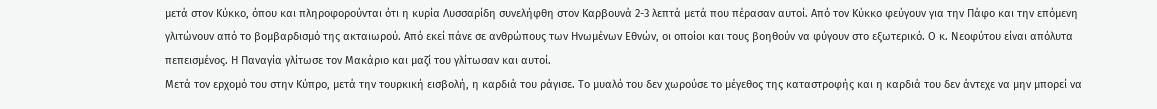μετά στον Κύκκο, όπου και πληροφορούνται ότι η κυρία Λυσσαρίδη συνελήφθη στον Καρβουνά 2-3 λεπτά μετά που πέρασαν αυτοί. Από τον Κύκκο φεύγουν για την Πάφο και την επόμενη γλιτώνουν από το βομβαρδισμό της ακταιωρού. Από εκεί πάνε σε ανθρώπους των Ηνωμένων Εθνών, οι οποίοι και τους βοηθούν να φύγουν στο εξωτερικό. Ο κ. Νεοφύτου είναι απόλυτα πεπεισμένος. Η Παναγία γλίτωσε τον Μακάριο και μαζί του γλίτωσαν και αυτοί.
Μετά τον ερχομό του στην Κύπρο, μετά την τουρκική εισβολή, η καρδιά του ράγισε. Το μυαλό του δεν χωρούσε το μέγεθος της καταστροφής και η καρδιά του δεν άντεχε να μην μπορεί να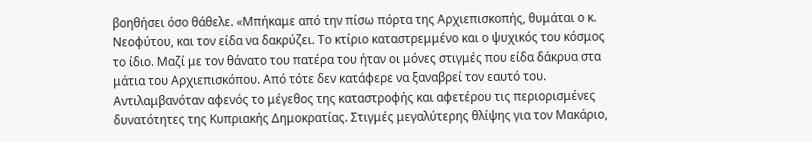βοηθήσει όσο θάθελε. «Μπήκαμε από την πίσω πόρτα της Αρχιεπισκοπής, θυμάται ο κ. Νεοφύτου, και τον είδα να δακρύζει. Το κτίριο καταστρεμμένο και ο ψυχικός του κόσμος το ίδιο. Μαζί με τον θάνατο του πατέρα του ήταν οι μόνες στιγμές που είδα δάκρυα στα μάτια του Αρχιεπισκόπου. Από τότε δεν κατάφερε να ξαναβρεί τον εαυτό του. Αντιλαμβανόταν αφενός το μέγεθος της καταστροφής και αφετέρου τις περιορισμένες δυνατότητες της Κυπριακής Δημοκρατίας. Στιγμές μεγαλύτερης θλίψης για τον Μακάριο,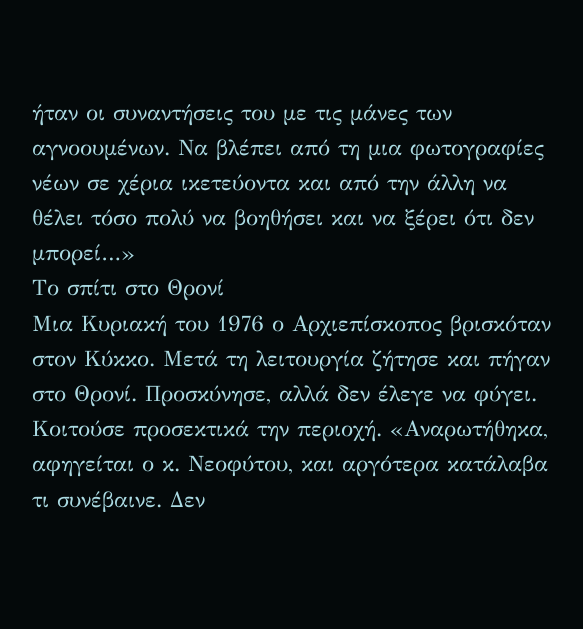ήταν οι συναντήσεις του με τις μάνες των αγνοουμένων. Να βλέπει από τη μια φωτογραφίες νέων σε χέρια ικετεύοντα και από την άλλη να θέλει τόσο πολύ να βοηθήσει και να ξέρει ότι δεν μπορεί…»
Το σπίτι στο Θρονί
Μια Κυριακή του 1976 ο Αρχιεπίσκοπος βρισκόταν στον Κύκκο. Μετά τη λειτουργία ζήτησε και πήγαν στο Θρονί. Προσκύνησε, αλλά δεν έλεγε να φύγει. Κοιτούσε προσεκτικά την περιοχή. «Αναρωτήθηκα, αφηγείται ο κ. Νεοφύτου, και αργότερα κατάλαβα τι συνέβαινε. Δεν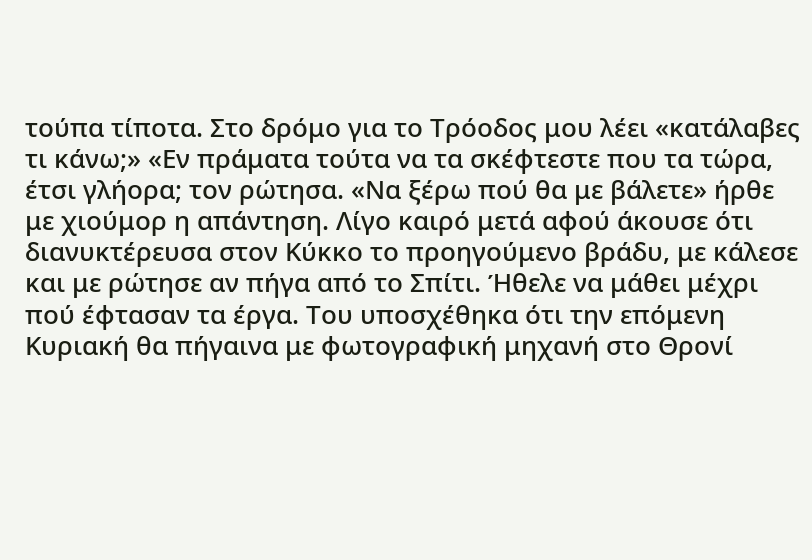τούπα τίποτα. Στο δρόμο για το Τρόοδος μου λέει «κατάλαβες τι κάνω;» «Εν πράματα τούτα να τα σκέφτεστε που τα τώρα, έτσι γλήορα; τον ρώτησα. «Να ξέρω πού θα με βάλετε» ήρθε με χιούμορ η απάντηση. Λίγο καιρό μετά αφού άκουσε ότι διανυκτέρευσα στον Κύκκο το προηγούμενο βράδυ, με κάλεσε και με ρώτησε αν πήγα από το Σπίτι. Ήθελε να μάθει μέχρι πού έφτασαν τα έργα. Του υποσχέθηκα ότι την επόμενη Κυριακή θα πήγαινα με φωτογραφική μηχανή στο Θρονί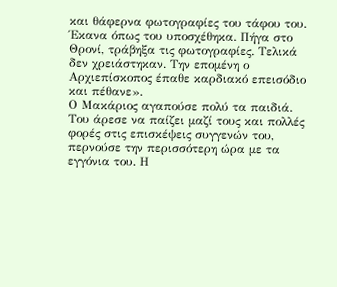και θάφερνα φωτογραφίες του τάφου του. Έκανα όπως του υποσχέθηκα. Πήγα στο Θρονί, τράβηξα τις φωτογραφίες. Τελικά δεν χρειάστηκαν. Την επομένη ο Αρχιεπίσκοπος έπαθε καρδιακό επεισόδιο και πέθανε».
Ο Μακάριος αγαπούσε πολύ τα παιδιά. Του άρεσε να παίζει μαζί τους και πολλές φορές στις επισκέψεις συγγενών του, περνούσε την περισσότερη ώρα με τα εγγόνια του. Η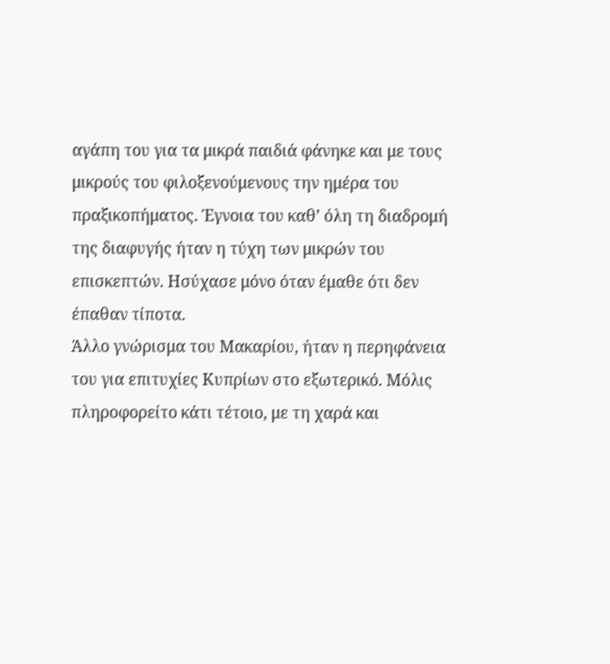αγάπη του για τα μικρά παιδιά φάνηκε και με τους μικρούς του φιλοξενούμενους την ημέρα του πραξικοπήματος. Έγνοια του καθ’ όλη τη διαδρομή της διαφυγής ήταν η τύχη των μικρών του επισκεπτών. Ησύχασε μόνο όταν έμαθε ότι δεν έπαθαν τίποτα.
Άλλο γνώρισμα του Μακαρίου, ήταν η περηφάνεια του για επιτυχίες Κυπρίων στο εξωτερικό. Μόλις πληροφορείτο κάτι τέτοιο, με τη χαρά και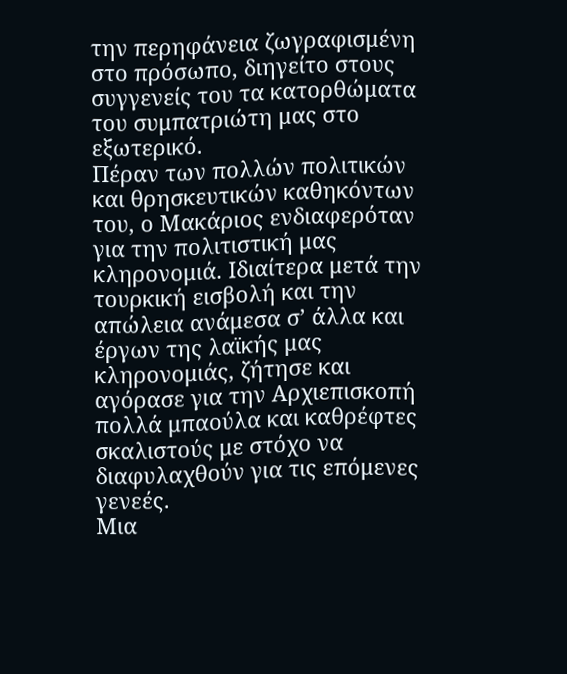την περηφάνεια ζωγραφισμένη στο πρόσωπο, διηγείτο στους συγγενείς του τα κατορθώματα του συμπατριώτη μας στο εξωτερικό.
Πέραν των πολλών πολιτικών και θρησκευτικών καθηκόντων του, ο Μακάριος ενδιαφερόταν για την πολιτιστική μας κληρονομιά. Ιδιαίτερα μετά την τουρκική εισβολή και την απώλεια ανάμεσα σ’ άλλα και έργων της λαϊκής μας κληρονομιάς, ζήτησε και αγόρασε για την Αρχιεπισκοπή πολλά μπαούλα και καθρέφτες σκαλιστούς με στόχο να διαφυλαχθούν για τις επόμενες γενεές.
Μια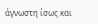άγνωστη ίσως και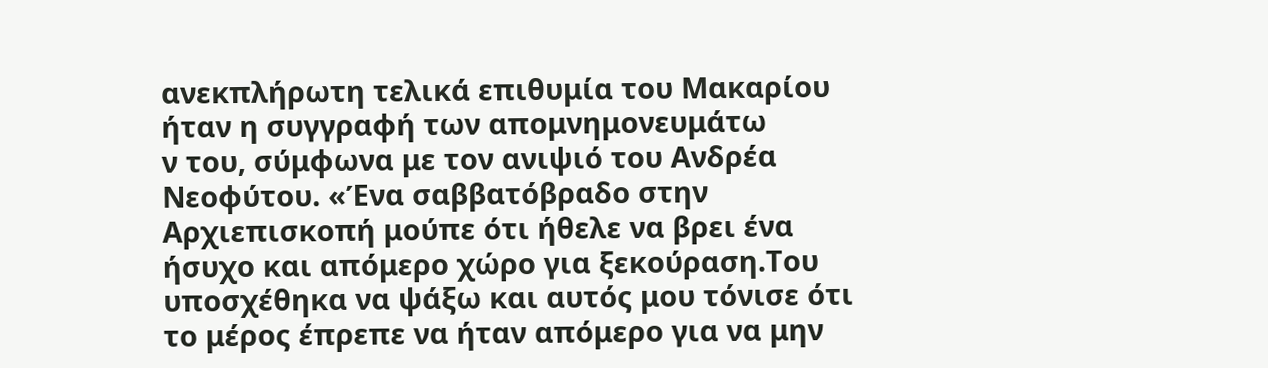ανεκπλήρωτη τελικά επιθυμία του Μακαρίου ήταν η συγγραφή των απομνημονευμάτω
ν του, σύμφωνα με τον ανιψιό του Ανδρέα Νεοφύτου. «Ένα σαββατόβραδο στην Αρχιεπισκοπή μούπε ότι ήθελε να βρει ένα ήσυχο και απόμερο χώρο για ξεκούραση.Του υποσχέθηκα να ψάξω και αυτός μου τόνισε ότι το μέρος έπρεπε να ήταν απόμερο για να μην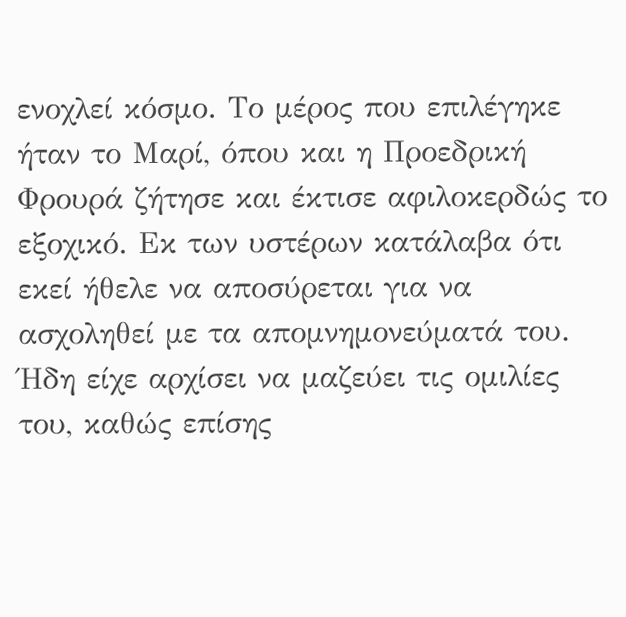ενοχλεί κόσμο. Το μέρος που επιλέγηκε ήταν το Μαρί, όπου και η Προεδρική Φρουρά ζήτησε και έκτισε αφιλοκερδώς το εξοχικό. Εκ των υστέρων κατάλαβα ότι εκεί ήθελε να αποσύρεται για να ασχοληθεί με τα απομνημονεύματά του. Ήδη είχε αρχίσει να μαζεύει τις ομιλίες του, καθώς επίσης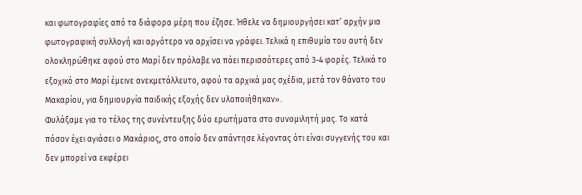και φωτογραφίες από τα διάφορα μέρη που έζησε. Ήθελε να δημιουργήσει κατ’ αρχήν μια φωτογραφική συλλογή και αργότερα να αρχίσει να γράφει. Τελικά η επιθυμία του αυτή δεν ολοκληρώθηκε αφού στο Μαρί δεν πρόλαβε να πάει περισσότερες από 3-4 φορές. Τελικά το εξοχικό στο Μαρί έμεινε ανεκμετάλλευτο, αφού τα αρχικά μας σχέδια, μετά τον θάνατο του Μακαρίου, για δημιουργία παιδικής εξοχής δεν υλοποιήθηκαν».
Φυλάξαμε για το τέλος της συνέντευξης δύο ερωτήματα στο συνομιλητή μας. Το κατά πόσον έχει αγιάσει ο Μακάριος, στο οποίο δεν απάντησε λέγοντας ότι είναι συγγενής του και δεν μπορεί να εκφέρει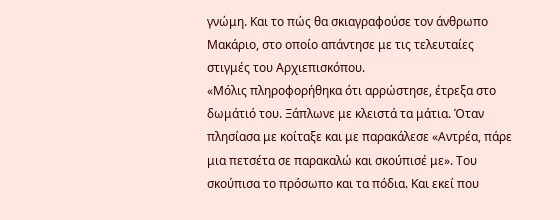γνώμη. Και το πώς θα σκιαγραφούσε τον άνθρωπο Μακάριο, στο οποίο απάντησε με τις τελευταίες στιγμές του Αρχιεπισκόπου.
«Μόλις πληροφορήθηκα ότι αρρώστησε, έτρεξα στο δωμάτιό του. Ξάπλωνε με κλειστά τα μάτια. Όταν πλησίασα με κοίταξε και με παρακάλεσε «Αντρέα, πάρε μια πετσέτα σε παρακαλώ και σκούπισέ με». Του σκούπισα το πρόσωπο και τα πόδια. Και εκεί που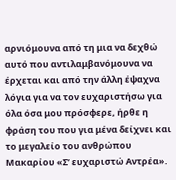αρνιόμουνα από τη μια να δεχθώ αυτό που αντιλαμβανόμουνα να έρχεται και από την άλλη έψαχνα λόγια για να τον ευχαριστήσω για όλα όσα μου πρόσφερε, ήρθε η φράση του που για μένα δείχνει και το μεγαλείο του ανθρώπου Μακαρίου «Σ’ ευχαριστώ Αντρέα».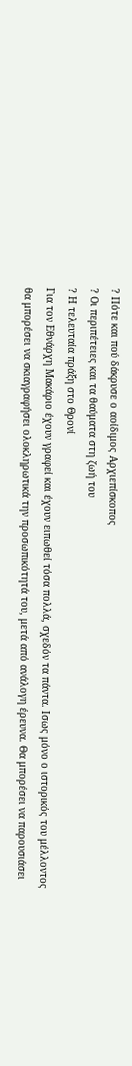? Πότε και πού δάκρυσε ο αοίδιμος Αρχιεπίσκοπος
? Οι περιπέτειες και τα θαύματα στη ζωή του
? Η τελευταία πράξη στο Θρονί
Για τον Εθνάρχη Μακάριο έχουν γραφεί και έχουν ειπωθεί τόσα πολλά, σχεδόν τα πάντα. Ισως μόνο ο ιστορικός του μέλλοντος θα μπορέσει να σκιαγραφήσει ολοκληρωτικά την προσωπικότητά του, μετά από ανάλογη έρευνα. Θα μπορέσει να παρουσιάσει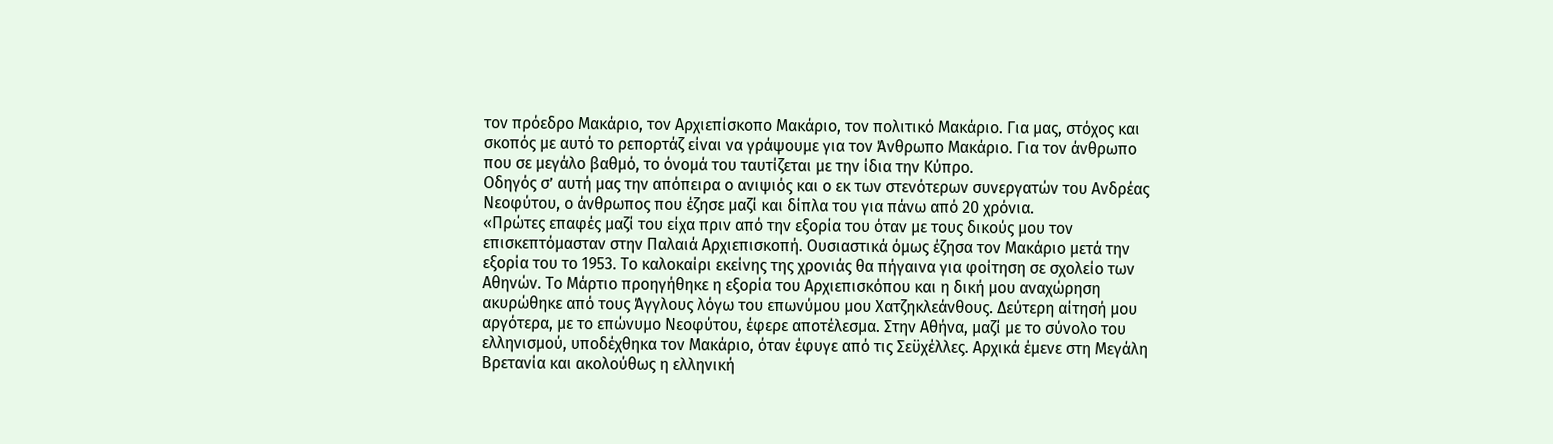τον πρόεδρο Μακάριο, τον Αρχιεπίσκοπο Μακάριο, τον πολιτικό Μακάριο. Για μας, στόχος και σκοπός με αυτό το ρεπορτάζ είναι να γράψουμε για τον Άνθρωπο Μακάριο. Για τον άνθρωπο που σε μεγάλο βαθμό, το όνομά του ταυτίζεται με την ίδια την Κύπρο.
Οδηγός σ’ αυτή μας την απόπειρα ο ανιψιός και ο εκ των στενότερων συνεργατών του Ανδρέας Νεοφύτου, ο άνθρωπος που έζησε μαζί και δίπλα του για πάνω από 20 χρόνια.
«Πρώτες επαφές μαζί του είχα πριν από την εξορία του όταν με τους δικούς μου τον επισκεπτόμασταν στην Παλαιά Αρχιεπισκοπή. Ουσιαστικά όμως έζησα τον Μακάριο μετά την εξορία του το 1953. Το καλοκαίρι εκείνης της χρονιάς θα πήγαινα για φοίτηση σε σχολείο των Αθηνών. Το Μάρτιο προηγήθηκε η εξορία του Αρχιεπισκόπου και η δική μου αναχώρηση ακυρώθηκε από τους Άγγλους λόγω του επωνύμου μου Χατζηκλεάνθους. Δεύτερη αίτησή μου αργότερα, με το επώνυμο Νεοφύτου, έφερε αποτέλεσμα. Στην Αθήνα, μαζί με το σύνολο του ελληνισμού, υποδέχθηκα τον Μακάριο, όταν έφυγε από τις Σεϋχέλλες. Αρχικά έμενε στη Μεγάλη Βρετανία και ακολούθως η ελληνική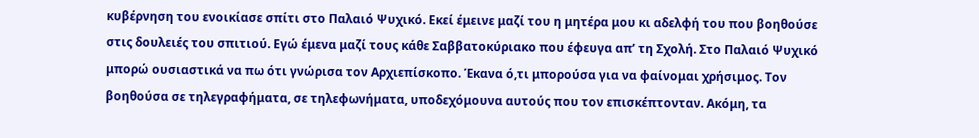κυβέρνηση του ενοικίασε σπίτι στο Παλαιό Ψυχικό. Εκεί έμεινε μαζί του η μητέρα μου κι αδελφή του που βοηθούσε στις δουλειές του σπιτιού. Εγώ έμενα μαζί τους κάθε Σαββατοκύριακο που έφευγα απ’ τη Σχολή. Στο Παλαιό Ψυχικό μπορώ ουσιαστικά να πω ότι γνώρισα τον Αρχιεπίσκοπο. Έκανα ό,τι μπορούσα για να φαίνομαι χρήσιμος. Τον βοηθούσα σε τηλεγραφήματα, σε τηλεφωνήματα, υποδεχόμουνα αυτούς που τον επισκέπτονταν. Ακόμη, τα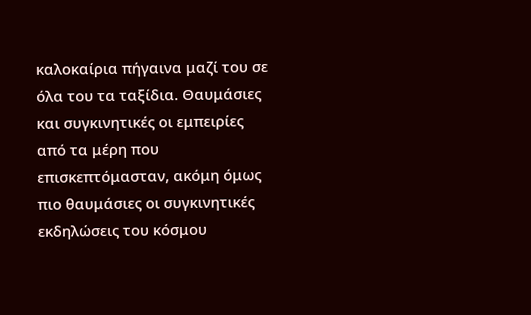καλοκαίρια πήγαινα μαζί του σε όλα του τα ταξίδια. Θαυμάσιες και συγκινητικές οι εμπειρίες από τα μέρη που επισκεπτόμασταν, ακόμη όμως πιο θαυμάσιες οι συγκινητικές εκδηλώσεις του κόσμου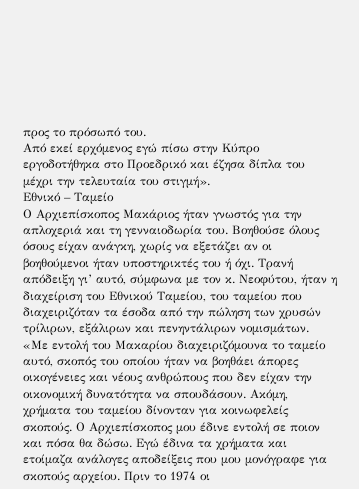προς το πρόσωπό του.
Από εκεί ερχόμενος εγώ πίσω στην Κύπρο εργοδοτήθηκα στο Προεδρικό και έζησα δίπλα του μέχρι την τελευταία του στιγμή».
Εθνικό – Ταμείο
Ο Αρχιεπίσκοπος Μακάριος ήταν γνωστός για την απλοχεριά και τη γενναιοδωρία του. Βοηθούσε όλους όσους είχαν ανάγκη, χωρίς να εξετάζει αν οι βοηθούμενοι ήταν υποστηρικτές του ή όχι. Τρανή απόδειξη γι’ αυτό, σύμφωνα με τον κ. Νεοφύτου, ήταν η διαχείριση του Εθνικού Ταμείου, του ταμείου που διαχειριζόταν τα έσοδα από την πώληση των χρυσών τρίλιρων, εξάλιρων και πενηντάλιρων νομισμάτων. «Με εντολή του Μακαρίου διαχειριζόμουνα το ταμείο αυτό, σκοπός του οποίου ήταν να βοηθάει άπορες οικογένειες και νέους ανθρώπους που δεν είχαν την οικονομική δυνατότητα να σπουδάσουν. Ακόμη, χρήματα του ταμείου δίνονταν για κοινωφελείς σκοπούς. Ο Αρχιεπίσκοπος μου έδινε εντολή σε ποιον και πόσα θα δώσω. Εγώ έδινα τα χρήματα και ετοίμαζα ανάλογες αποδείξεις που μου μονόγραφε για σκοπούς αρχείου. Πριν το 1974 οι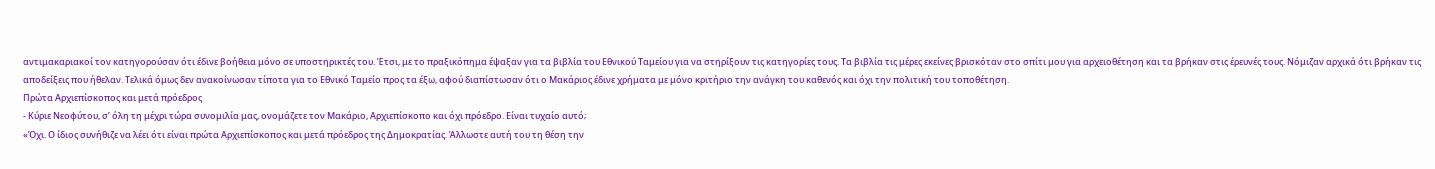αντιμακαριακοί τον κατηγορούσαν ότι έδινε βοήθεια μόνο σε υποστηρικτές του. Έτσι, με το πραξικόπημα έψαξαν για τα βιβλία του Εθνικού Ταμείου για να στηρίξουν τις κατηγορίες τους. Τα βιβλία τις μέρες εκείνες βρισκόταν στο σπίτι μου για αρχειοθέτηση και τα βρήκαν στις έρευνές τους. Νόμιζαν αρχικά ότι βρήκαν τις αποδείξεις που ήθελαν. Τελικά όμως δεν ανακοίνωσαν τίποτα για το Εθνικό Ταμείο προς τα έξω, αφού διαπίστωσαν ότι ο Μακάριος έδινε χρήματα με μόνο κριτήριο την ανάγκη του καθενός και όχι την πολιτική του τοποθέτηση.
Πρώτα Αρχιεπίσκοπος και μετά πρόεδρος
- Κύριε Νεοφύτου, σ’ όλη τη μέχρι τώρα συνομιλία μας, ονομάζετε τον Μακάριο, Αρχιεπίσκοπο και όχι πρόεδρο. Είναι τυχαίο αυτό;
«Όχι. Ο ίδιος συνήθιζε να λέει ότι είναι πρώτα Αρχιεπίσκοπος και μετά πρόεδρος της Δημοκρατίας. Άλλωστε αυτή του τη θέση την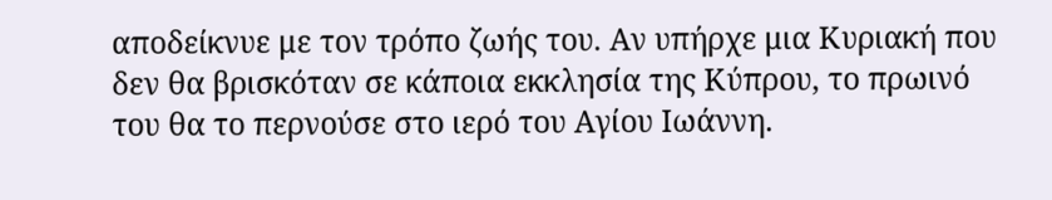αποδείκνυε με τον τρόπο ζωής του. Αν υπήρχε μια Κυριακή που δεν θα βρισκόταν σε κάποια εκκλησία της Κύπρου, το πρωινό του θα το περνούσε στο ιερό του Αγίου Ιωάννη.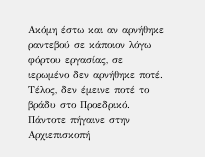Ακόμη έστω και αν αρνήθηκε ραντεβού σε κάποιον λόγω φόρτου εργασίας, σε ιερωμένο δεν αρνήθηκε ποτέ. Τέλος, δεν έμεινε ποτέ το βράδυ στο Προεδρικό. Πάντοτε πήγαινε στην Αρχιεπισκοπή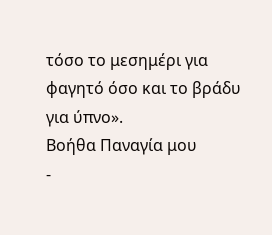τόσο το μεσημέρι για φαγητό όσο και το βράδυ για ύπνο».
Βοήθα Παναγία μου
-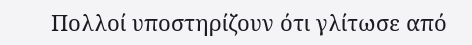Πολλοί υποστηρίζουν ότι γλίτωσε από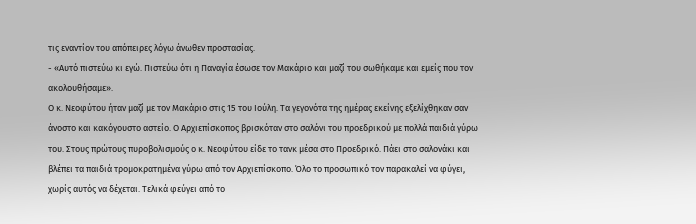τις εναντίον του απόπειρες λόγω άνωθεν προστασίας.
- «Αυτό πιστεύω κι εγώ. Πιστεύω ότι η Παναγία έσωσε τον Μακάριο και μαζί του σωθήκαμε και εμείς που τον ακολουθήσαμε».
Ο κ. Νεοφύτου ήταν μαζί με τον Μακάριο στις 15 του Ιούλη. Τα γεγονότα της ημέρας εκείνης εξελίχθηκαν σαν άνοστο και κακόγουστο αστείο. Ο Αρχιεπίσκοπος βρισκόταν στο σαλόνι του προεδρικού με πολλά παιδιά γύρω του. Στους πρώτους πυροβολισμούς ο κ. Νεοφύτου είδε το τανκ μέσα στο Προεδρικό. Πάει στο σαλονάκι και βλέπει τα παιδιά τρομοκρατημένα γύρω από τον Αρχιεπίσκοπο. Όλο το προσωπικό τον παρακαλεί να φύγει, χωρίς αυτός να δέχεται. Τελικά φεύγει από το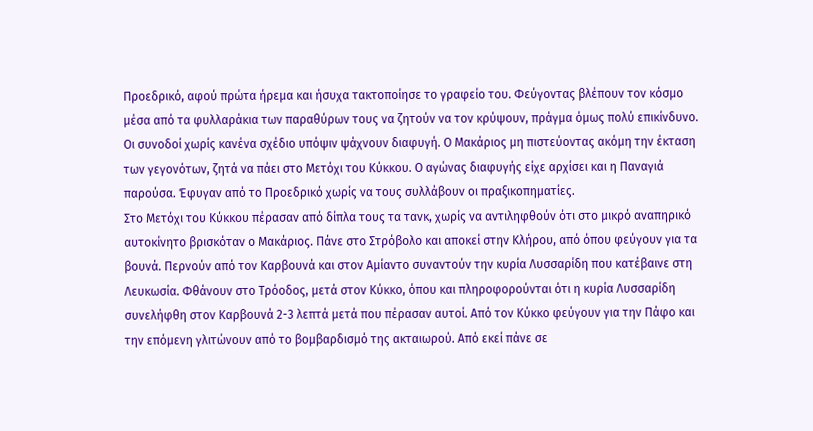Προεδρικό, αφού πρώτα ήρεμα και ήσυχα τακτοποίησε το γραφείο του. Φεύγοντας βλέπουν τον κόσμο μέσα από τα φυλλαράκια των παραθύρων τους να ζητούν να τον κρύψουν, πράγμα όμως πολύ επικίνδυνο. Οι συνοδοί χωρίς κανένα σχέδιο υπόψιν ψάχνουν διαφυγή. Ο Μακάριος μη πιστεύοντας ακόμη την έκταση των γεγονότων, ζητά να πάει στο Μετόχι του Κύκκου. Ο αγώνας διαφυγής είχε αρχίσει και η Παναγιά παρούσα. Έφυγαν από το Προεδρικό χωρίς να τους συλλάβουν οι πραξικοπηματίες.
Στο Μετόχι του Κύκκου πέρασαν από δίπλα τους τα τανκ, χωρίς να αντιληφθούν ότι στο μικρό αναπηρικό αυτοκίνητο βρισκόταν ο Μακάριος. Πάνε στο Στρόβολο και αποκεί στην Κλήρου, από όπου φεύγουν για τα βουνά. Περνούν από τον Καρβουνά και στον Αμίαντο συναντούν την κυρία Λυσσαρίδη που κατέβαινε στη Λευκωσία. Φθάνουν στο Τρόοδος, μετά στον Κύκκο, όπου και πληροφορούνται ότι η κυρία Λυσσαρίδη συνελήφθη στον Καρβουνά 2-3 λεπτά μετά που πέρασαν αυτοί. Από τον Κύκκο φεύγουν για την Πάφο και την επόμενη γλιτώνουν από το βομβαρδισμό της ακταιωρού. Από εκεί πάνε σε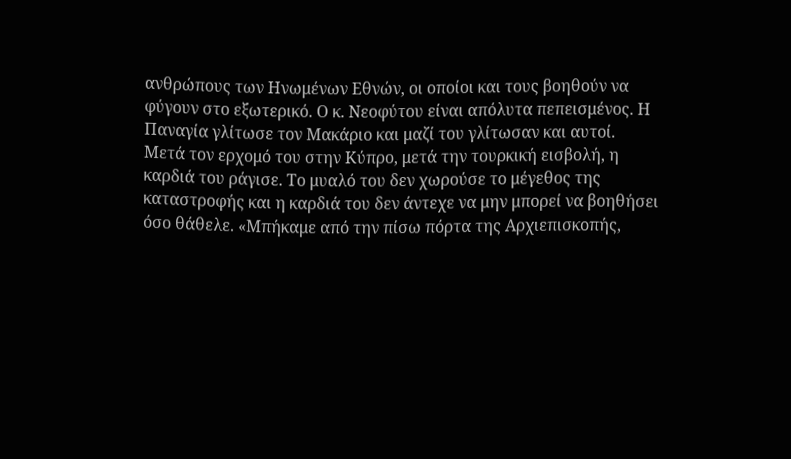ανθρώπους των Ηνωμένων Εθνών, οι οποίοι και τους βοηθούν να φύγουν στο εξωτερικό. Ο κ. Νεοφύτου είναι απόλυτα πεπεισμένος. Η Παναγία γλίτωσε τον Μακάριο και μαζί του γλίτωσαν και αυτοί.
Μετά τον ερχομό του στην Κύπρο, μετά την τουρκική εισβολή, η καρδιά του ράγισε. Το μυαλό του δεν χωρούσε το μέγεθος της καταστροφής και η καρδιά του δεν άντεχε να μην μπορεί να βοηθήσει όσο θάθελε. «Μπήκαμε από την πίσω πόρτα της Αρχιεπισκοπής,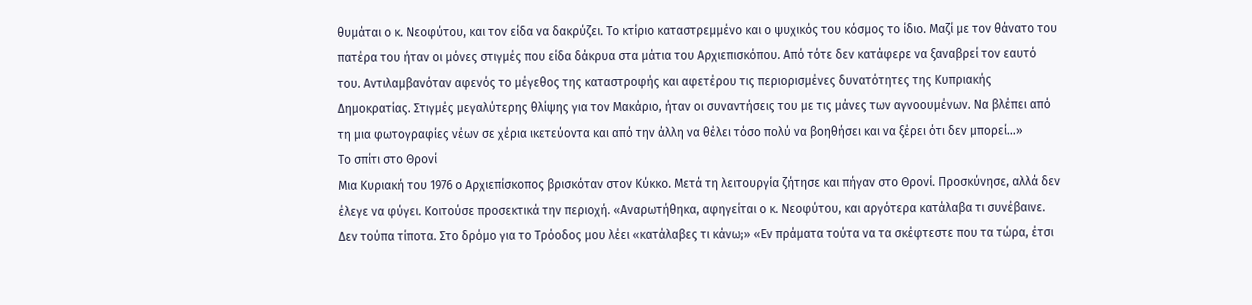θυμάται ο κ. Νεοφύτου, και τον είδα να δακρύζει. Το κτίριο καταστρεμμένο και ο ψυχικός του κόσμος το ίδιο. Μαζί με τον θάνατο του πατέρα του ήταν οι μόνες στιγμές που είδα δάκρυα στα μάτια του Αρχιεπισκόπου. Από τότε δεν κατάφερε να ξαναβρεί τον εαυτό του. Αντιλαμβανόταν αφενός το μέγεθος της καταστροφής και αφετέρου τις περιορισμένες δυνατότητες της Κυπριακής Δημοκρατίας. Στιγμές μεγαλύτερης θλίψης για τον Μακάριο, ήταν οι συναντήσεις του με τις μάνες των αγνοουμένων. Να βλέπει από τη μια φωτογραφίες νέων σε χέρια ικετεύοντα και από την άλλη να θέλει τόσο πολύ να βοηθήσει και να ξέρει ότι δεν μπορεί…»
Το σπίτι στο Θρονί
Μια Κυριακή του 1976 ο Αρχιεπίσκοπος βρισκόταν στον Κύκκο. Μετά τη λειτουργία ζήτησε και πήγαν στο Θρονί. Προσκύνησε, αλλά δεν έλεγε να φύγει. Κοιτούσε προσεκτικά την περιοχή. «Αναρωτήθηκα, αφηγείται ο κ. Νεοφύτου, και αργότερα κατάλαβα τι συνέβαινε. Δεν τούπα τίποτα. Στο δρόμο για το Τρόοδος μου λέει «κατάλαβες τι κάνω;» «Εν πράματα τούτα να τα σκέφτεστε που τα τώρα, έτσι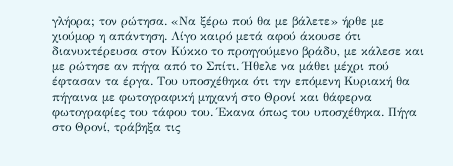γλήορα; τον ρώτησα. «Να ξέρω πού θα με βάλετε» ήρθε με χιούμορ η απάντηση. Λίγο καιρό μετά αφού άκουσε ότι διανυκτέρευσα στον Κύκκο το προηγούμενο βράδυ, με κάλεσε και με ρώτησε αν πήγα από το Σπίτι. Ήθελε να μάθει μέχρι πού έφτασαν τα έργα. Του υποσχέθηκα ότι την επόμενη Κυριακή θα πήγαινα με φωτογραφική μηχανή στο Θρονί και θάφερνα φωτογραφίες του τάφου του. Έκανα όπως του υποσχέθηκα. Πήγα στο Θρονί, τράβηξα τις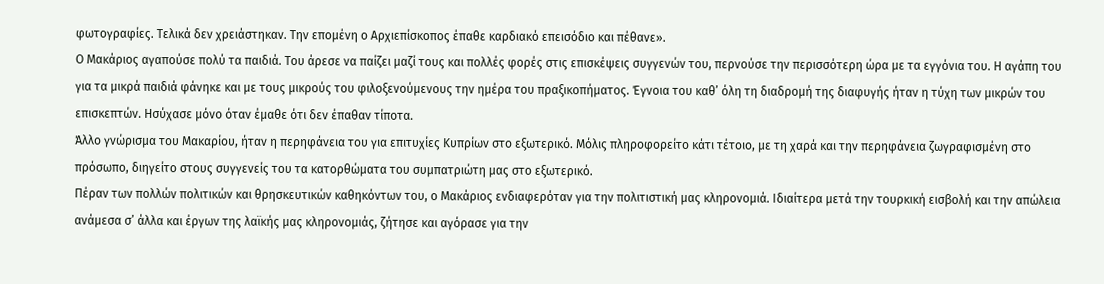φωτογραφίες. Τελικά δεν χρειάστηκαν. Την επομένη ο Αρχιεπίσκοπος έπαθε καρδιακό επεισόδιο και πέθανε».
Ο Μακάριος αγαπούσε πολύ τα παιδιά. Του άρεσε να παίζει μαζί τους και πολλές φορές στις επισκέψεις συγγενών του, περνούσε την περισσότερη ώρα με τα εγγόνια του. Η αγάπη του για τα μικρά παιδιά φάνηκε και με τους μικρούς του φιλοξενούμενους την ημέρα του πραξικοπήματος. Έγνοια του καθ’ όλη τη διαδρομή της διαφυγής ήταν η τύχη των μικρών του επισκεπτών. Ησύχασε μόνο όταν έμαθε ότι δεν έπαθαν τίποτα.
Άλλο γνώρισμα του Μακαρίου, ήταν η περηφάνεια του για επιτυχίες Κυπρίων στο εξωτερικό. Μόλις πληροφορείτο κάτι τέτοιο, με τη χαρά και την περηφάνεια ζωγραφισμένη στο πρόσωπο, διηγείτο στους συγγενείς του τα κατορθώματα του συμπατριώτη μας στο εξωτερικό.
Πέραν των πολλών πολιτικών και θρησκευτικών καθηκόντων του, ο Μακάριος ενδιαφερόταν για την πολιτιστική μας κληρονομιά. Ιδιαίτερα μετά την τουρκική εισβολή και την απώλεια ανάμεσα σ’ άλλα και έργων της λαϊκής μας κληρονομιάς, ζήτησε και αγόρασε για την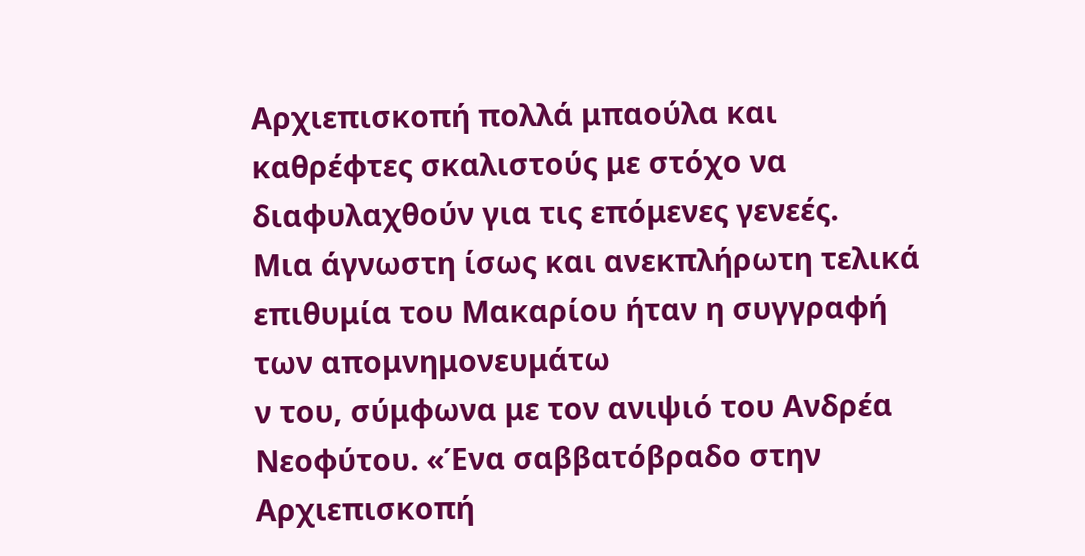Αρχιεπισκοπή πολλά μπαούλα και καθρέφτες σκαλιστούς με στόχο να διαφυλαχθούν για τις επόμενες γενεές.
Μια άγνωστη ίσως και ανεκπλήρωτη τελικά επιθυμία του Μακαρίου ήταν η συγγραφή των απομνημονευμάτω
ν του, σύμφωνα με τον ανιψιό του Ανδρέα Νεοφύτου. «Ένα σαββατόβραδο στην Αρχιεπισκοπή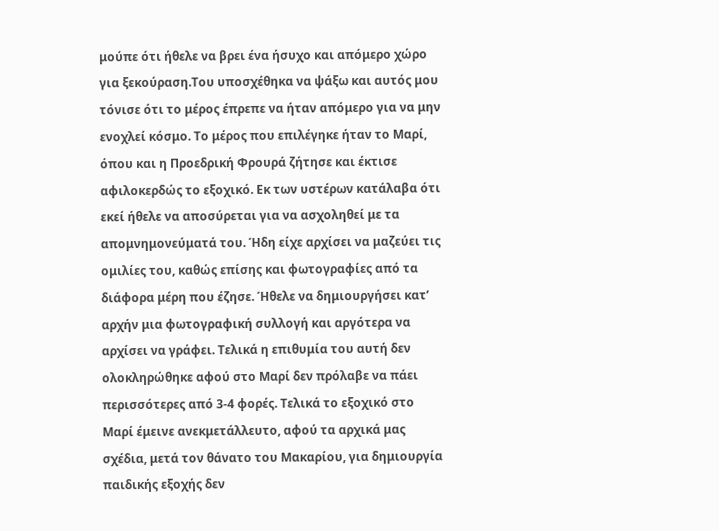μούπε ότι ήθελε να βρει ένα ήσυχο και απόμερο χώρο για ξεκούραση.Του υποσχέθηκα να ψάξω και αυτός μου τόνισε ότι το μέρος έπρεπε να ήταν απόμερο για να μην ενοχλεί κόσμο. Το μέρος που επιλέγηκε ήταν το Μαρί, όπου και η Προεδρική Φρουρά ζήτησε και έκτισε αφιλοκερδώς το εξοχικό. Εκ των υστέρων κατάλαβα ότι εκεί ήθελε να αποσύρεται για να ασχοληθεί με τα απομνημονεύματά του. Ήδη είχε αρχίσει να μαζεύει τις ομιλίες του, καθώς επίσης και φωτογραφίες από τα διάφορα μέρη που έζησε. Ήθελε να δημιουργήσει κατ’ αρχήν μια φωτογραφική συλλογή και αργότερα να αρχίσει να γράφει. Τελικά η επιθυμία του αυτή δεν ολοκληρώθηκε αφού στο Μαρί δεν πρόλαβε να πάει περισσότερες από 3-4 φορές. Τελικά το εξοχικό στο Μαρί έμεινε ανεκμετάλλευτο, αφού τα αρχικά μας σχέδια, μετά τον θάνατο του Μακαρίου, για δημιουργία παιδικής εξοχής δεν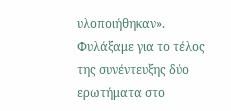υλοποιήθηκαν».
Φυλάξαμε για το τέλος της συνέντευξης δύο ερωτήματα στο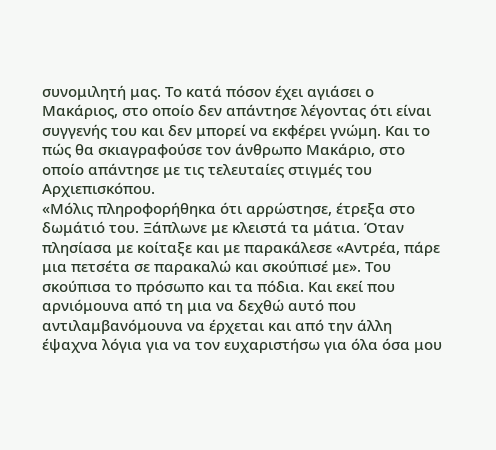συνομιλητή μας. Το κατά πόσον έχει αγιάσει ο Μακάριος, στο οποίο δεν απάντησε λέγοντας ότι είναι συγγενής του και δεν μπορεί να εκφέρει γνώμη. Και το πώς θα σκιαγραφούσε τον άνθρωπο Μακάριο, στο οποίο απάντησε με τις τελευταίες στιγμές του Αρχιεπισκόπου.
«Μόλις πληροφορήθηκα ότι αρρώστησε, έτρεξα στο δωμάτιό του. Ξάπλωνε με κλειστά τα μάτια. Όταν πλησίασα με κοίταξε και με παρακάλεσε «Αντρέα, πάρε μια πετσέτα σε παρακαλώ και σκούπισέ με». Του σκούπισα το πρόσωπο και τα πόδια. Και εκεί που αρνιόμουνα από τη μια να δεχθώ αυτό που αντιλαμβανόμουνα να έρχεται και από την άλλη έψαχνα λόγια για να τον ευχαριστήσω για όλα όσα μου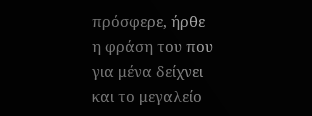πρόσφερε, ήρθε η φράση του που για μένα δείχνει και το μεγαλείο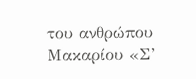του ανθρώπου Μακαρίου «Σ’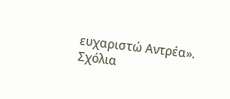ευχαριστώ Αντρέα».
Σχόλια